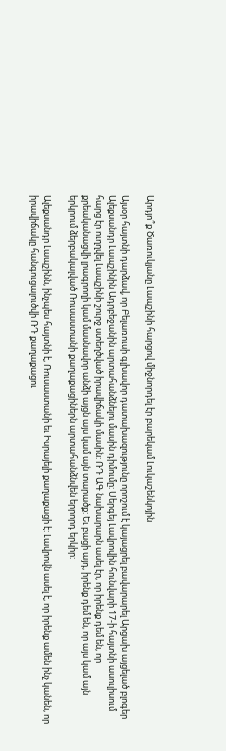Արդյո՞ք Ծառուկյանը Լապշինի հարցով միջնորդել էր բարեկամ Լուկաշենկոյին

Այսօր հայտնի դարձավ, որ Բելառուսի գլխավոր դատախազությունը որոշում է կայացրել բավարարել Արցախ այցելած բլոգեր Ալեքսանդր Լապշինին Ադրբեջանին արտահանձնելու մասին դիմումը: Սերգեյ Լավրովին հունվարի 17-ի հայտնի ասուլիսում հարց էր ուղղվել Լապշինի շուրջ ստեղծված իրավիճակի մասին: ՌԴ ԱԳ նախարարն ասել էր, որ իրենք դեմ են, որ քրեականացվի լրագրողի կամ մասնավոր անձի այցն այս կամ այն տարածք: Եւ բացի այդ, իրենք դեմ են, որ այս կամ այն երկրում ձերբակալված Ռուսաստանի քաղաքացիներն արտահանձնվեն երրորդ երկիր:

Ալեքսանդր Լապշինն, ինչպես հայտնի է, Ռուսաստանի եւ Իսրայելի քաղաքացի է: Լավրովն ասել է, որ իրենք ամեն ինչ կանեն, որ իրավիճակը հանգուցալուծվի ՌԴ քաղաքացու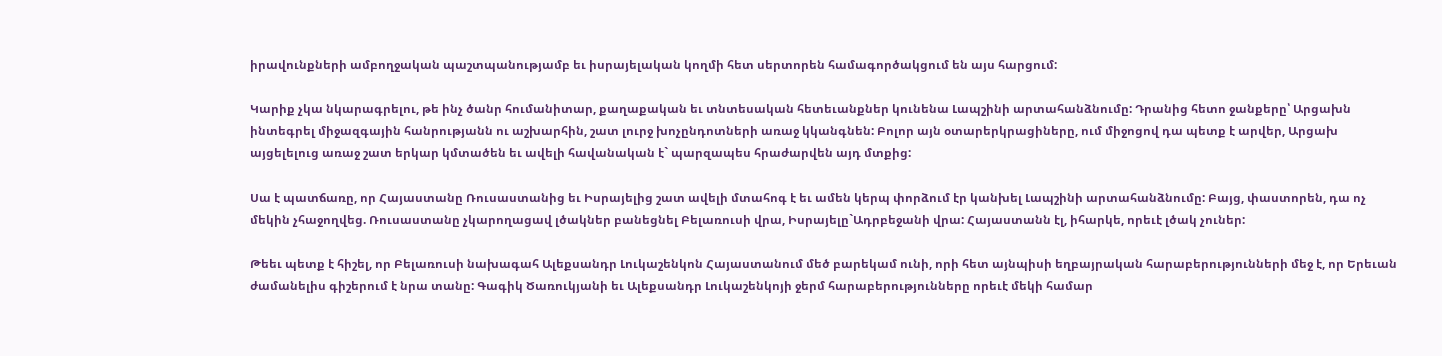իրավունքների ամբողջական պաշտպանությամբ եւ իսրայելական կողմի հետ սերտորեն համագործակցում են այս հարցում:

Կարիք չկա նկարագրելու, թե ինչ ծանր հումանիտար, քաղաքական եւ տնտեսական հետեւանքներ կունենա Լապշինի արտահանձնումը: Դրանից հետո ջանքերը՝ Արցախն ինտեգրել միջազգային հանրությանն ու աշխարհին, շատ լուրջ խոչընդոտների առաջ կկանգնեն: Բոլոր այն օտարերկրացիները, ում միջոցով դա պետք է արվեր, Արցախ այցելելուց առաջ շատ երկար կմտածեն եւ ավելի հավանական է` պարզապես հրաժարվեն այդ մտքից:

Սա է պատճառը, որ Հայաստանը Ռուսաստանից եւ Իսրայելից շատ ավելի մտահոգ է եւ ամեն կերպ փորձում էր կանխել Լապշինի արտահանձնումը: Բայց, փաստորեն, դա ոչ մեկին չհաջողվեց. Ռուսաստանը չկարողացավ լծակներ բանեցնել Բելառուսի վրա, Իսրայելը`Ադրբեջանի վրա: Հայաստանն էլ, իհարկե, որեւէ լծակ չուներ:

Թեեւ պետք է հիշել, որ Բելառուսի նախագահ Ալեքսանդր Լուկաշենկոն Հայաստանում մեծ բարեկամ ունի, որի հետ այնպիսի եղբայրական հարաբերությունների մեջ է, որ Երեւան ժամանելիս գիշերում է նրա տանը: Գագիկ Ծառուկյանի եւ Ալեքսանդր Լուկաշենկոյի ջերմ հարաբերությունները որեւէ մեկի համար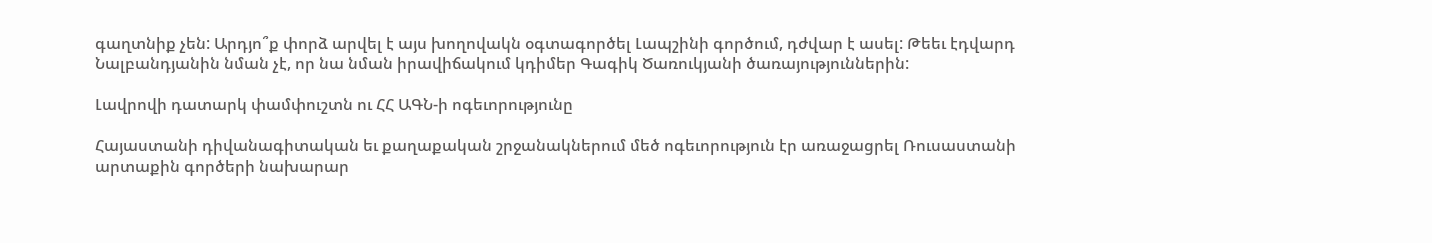գաղտնիք չեն: Արդյո՞ք փորձ արվել է այս խողովակն օգտագործել Լապշինի գործում, դժվար է ասել: Թեեւ էդվարդ Նալբանդյանին նման չէ, որ նա նման իրավիճակում կդիմեր Գագիկ Ծառուկյանի ծառայություններին:

Լավրովի դատարկ փամփուշտն ու ՀՀ ԱԳՆ-ի ոգեւորությունը

Հայաստանի դիվանագիտական եւ քաղաքական շրջանակներում մեծ ոգեւորություն էր առաջացրել Ռուսաստանի արտաքին գործերի նախարար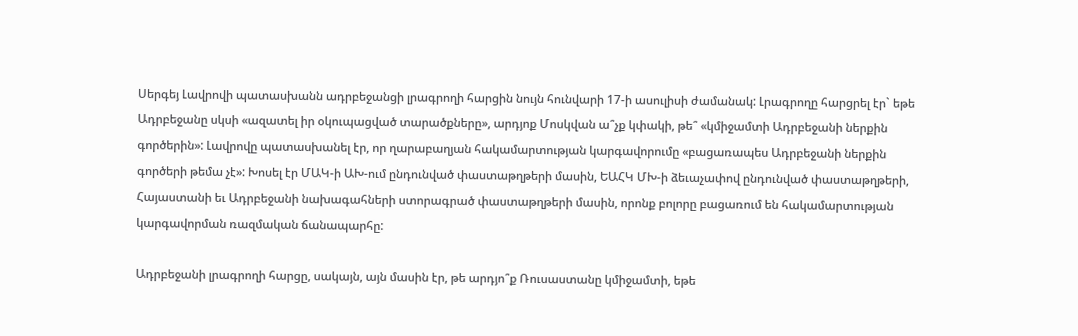Սերգեյ Լավրովի պատասխանն ադրբեջանցի լրագրողի հարցին նույն հունվարի 17-ի ասուլիսի ժամանակ: Լրագրողը հարցրել էր` եթե Ադրբեջանը սկսի «ազատել իր օկուպացված տարածքները», արդյոք Մոսկվան ա՞չք կփակի, թե՞ «կմիջամտի Ադրբեջանի ներքին գործերին»: Լավրովը պատասխանել էր, որ ղարաբաղյան հակամարտության կարգավորումը «բացառապես Ադրբեջանի ներքին գործերի թեմա չէ»: Խոսել էր ՄԱԿ-ի ԱԽ-ում ընդունված փաստաթղթերի մասին, ԵԱՀԿ ՄԽ-ի ձեւաչափով ընդունված փաստաթղթերի, Հայաստանի եւ Ադրբեջանի նախագահների ստորագրած փաստաթղթերի մասին, որոնք բոլորը բացառում են հակամարտության կարգավորման ռազմական ճանապարհը:

Ադրբեջանի լրագրողի հարցը, սակայն, այն մասին էր, թե արդյո՞ք Ռուսաստանը կմիջամտի, եթե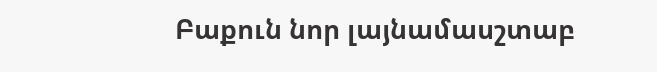Բաքուն նոր լայնամասշտաբ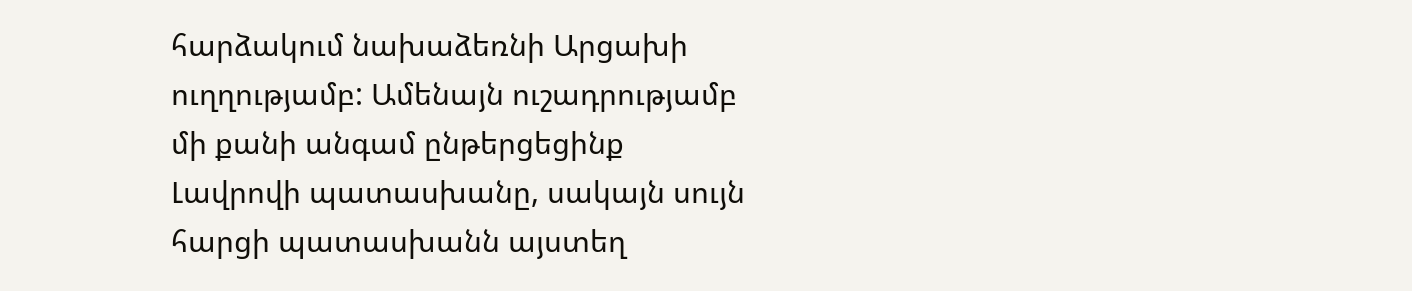հարձակում նախաձեռնի Արցախի ուղղությամբ: Ամենայն ուշադրությամբ մի քանի անգամ ընթերցեցինք Լավրովի պատասխանը, սակայն սույն հարցի պատասխանն այստեղ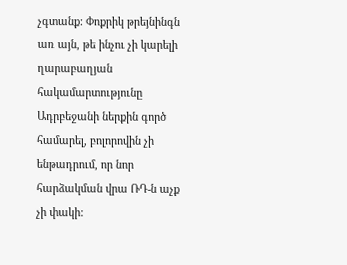չգտանք: Փոքրիկ թրեյնինգն առ այն, թե ինչու չի կարելի ղարաբաղյան հակամարտությունը Ադրբեջանի ներքին գործ համարել, բոլորովին չի ենթադրում, որ նոր հարձակման վրա ՌԴ-ն աչք չի փակի: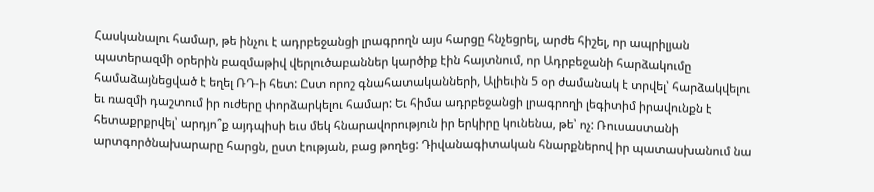Հասկանալու համար, թե ինչու է ադրբեջանցի լրագրողն այս հարցը հնչեցրել, արժե հիշել, որ ապրիլյան պատերազմի օրերին բազմաթիվ վերլուծաբաններ կարծիք էին հայտնում, որ Ադրբեջանի հարձակումը համաձայնեցված է եղել ՌԴ-ի հետ: Ըստ որոշ գնահատականների, Ալիեւին 5 օր ժամանակ է տրվել՝ հարձակվելու եւ ռազմի դաշտում իր ուժերը փորձարկելու համար: Եւ հիմա ադրբեջանցի լրագրողի լեգիտիմ իրավունքն է հետաքրքրվել՝ արդյո՞ք այդպիսի եւս մեկ հնարավորություն իր երկիրը կունենա, թե՝ ոչ: Ռուսաստանի արտգործնախարարը հարցն, ըստ էության, բաց թողեց: Դիվանագիտական հնարքներով իր պատասխանում նա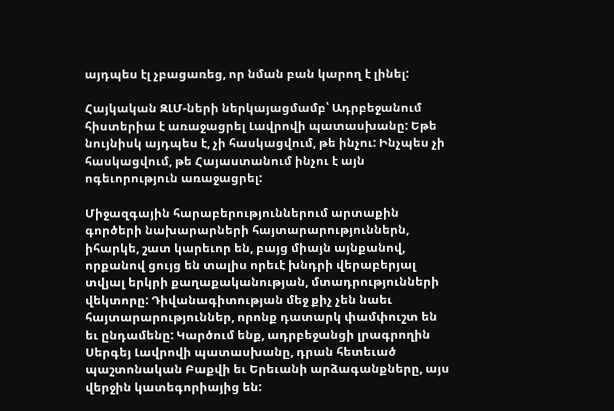այդպես էլ չբացառեց, որ նման բան կարող է լինել:

Հայկական ԶԼՄ-ների ներկայացմամբ՝ Ադրբեջանում հիստերիա է առաջացրել Լավրովի պատասխանը: Եթե նույնիսկ այդպես է, չի հասկացվում, թե ինչու: Ինչպես չի հասկացվում, թե Հայաստանում ինչու է այն ոգեւորություն առաջացրել:

Միջազգային հարաբերություններում արտաքին գործերի նախարարների հայտարարություններն, իհարկե, շատ կարեւոր են, բայց միայն այնքանով, որքանով ցույց են տալիս որեւէ խնդրի վերաբերյալ տվյալ երկրի քաղաքականության, մտադրությունների վեկտորը: Դիվանագիտության մեջ քիչ չեն նաեւ հայտարարություններ, որոնք դատարկ փամփուշտ են եւ ընդամենը: Կարծում ենք, ադրբեջանցի լրագրողին Սերգեյ Լավրովի պատասխանը, դրան հետեւած պաշտոնական Բաքվի եւ Երեւանի արձագանքները, այս վերջին կատեգորիայից են: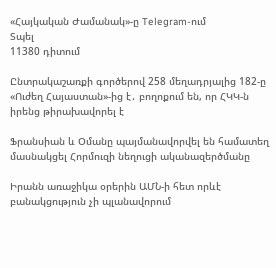«Հայկական Ժամանակ»-ը Telegram-ում
Տպել
11380 դիտում

Ընտրակաշառքի գործերով 258 մեղադրյալից 182-ը «Ուժեղ Հայաստան»-ից է․ բողոքում են, որ ՀԿԿ-ն իրենց թիրախավորել է

Ֆրանսիան և Օմանը պայմանավորվել են համատեղ մասնակցել Հորմուզի նեղուցի ականազերծմանը

Իրանն առաջիկա օրերին ԱՄՆ-ի հետ որևէ բանակցություն չի պլանավորում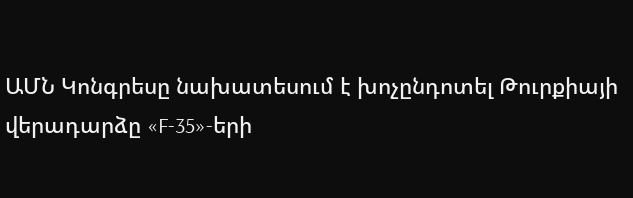ԱՄՆ Կոնգրեսը նախատեսում է խոչընդոտել Թուրքիայի վերադարձը «F-35»-երի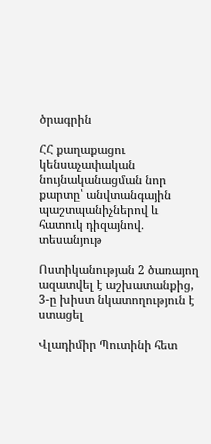ծրագրին

ՀՀ քաղաքացու կենսաչափական նույնականացման նոր քարտը՝ անվտանգային պաշտպանիչներով և հատուկ դիզայնով․ տեսանյութ

Ոստիկանության 2 ծառայող ազատվել է աշխատանքից, 3-ը խիստ նկատողություն է ստացել

Վլադիմիր Պուտինի հետ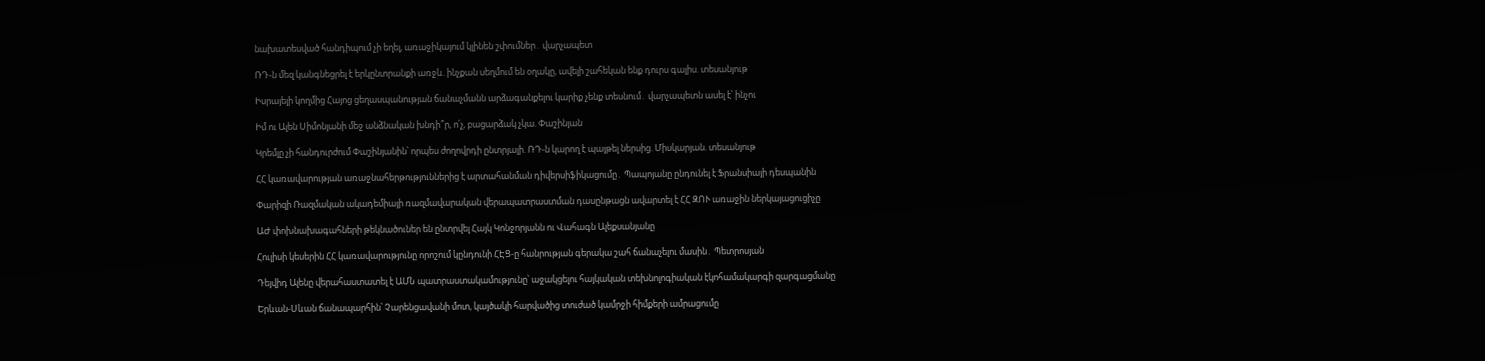նախատեսված հանդիպում չի եղել, առաջիկայում կլինեն շփումներ․ վարչապետ

ՌԴ-ն մեզ կանգնեցրել է երկընտրանքի առջև. ինչքան սեղմում են օղակը, ավելի շահեկան ենք դուրս գալիս. տեսանյութ

Իսրայելի կողմից Հայոց ցեղասպանության ճանաչմանն արձագանքելու կարիք չենք տեսնում․ վարչապետն ասել է՝ ինչու

Իմ ու Ալեն Սիմոնյանի մեջ անձնական խնդի՞ր, ո՛չ, բացարձակ չկա. Փաշինյան

Կրեմլը չի հանդուրժում Փաշինյանին՝ որպես ժողովրդի ընտրյալի. ՌԴ-ն կարող է պայթել ներսից. Միսկարյան. տեսանյութ

ՀՀ կառավարության առաջնահերթություններից է արտահանման դիվերսիֆիկացումը․ Պապոյանը ընդունել է Ֆրանսիայի դեսպանին

Փարիզի Ռազմական ակադեմիայի ռազմավարական վերապատրաստման դասընթացն ավարտել է ՀՀ ԶՈՒ առաջին ներկայացուցիչը

ԱԺ փոխնախագահների թեկնածուներ են ընտրվել Հայկ Կոնջորյանն ու Վահագն Ալեքսանյանը

Հուլիսի կեսերին ՀՀ կառավարությունը որոշում կընդունի ՀԷՑ-ը հանրության գերակա շահ ճանաչելու մասին․ Պետրոսյան

Դեյվիդ Ալենը վերահաստատել է ԱՄՆ պատրաստակամությունը՝ աջակցելու հայկական տեխնոլոգիական էկոհամակարգի զարգացմանը

Երևան-Սևան ճանապարհին՝ Չարենցավանի մոտ, կայծակի հարվածից տուժած կամրջի հիմքերի ամրացումը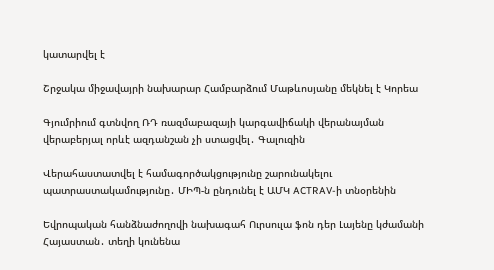կատարվել է

Շրջակա միջավայրի նախարար Համբարձում Մաթևոսյանը մեկնել է Կորեա

Գյումրիում գտնվող ՌԴ ռազմաբազայի կարգավիճակի վերանայման վերաբերյալ որևէ ազդանշան չի ստացվել․ Գալուզին

Վերահաստատվել է համագործակցությունը շարունակելու պատրաստակամությունը․ ՄԻՊ-ն ընդունել է ԱՄԿ ACTRAV-ի տնօրենին

Եվրոպական հանձնաժողովի նախագահ Ուրսուլա ֆոն դեր Լայենը կժամանի Հայաստան․ տեղի կունենա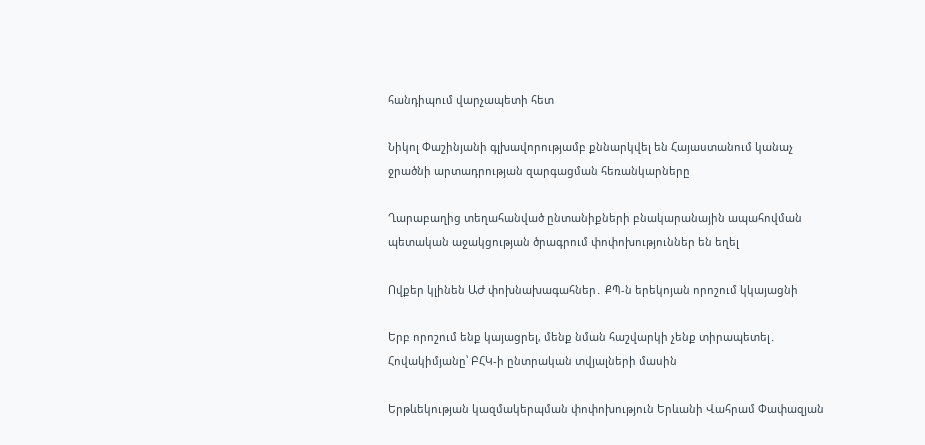հանդիպում վարչապետի հետ

Նիկոլ Փաշինյանի գլխավորությամբ քննարկվել են Հայաստանում կանաչ ջրածնի արտադրության զարգացման հեռանկարները

Ղարաբաղից տեղահանված ընտանիքների բնակարանային ապահովման պետական աջակցության ծրագրում փոփոխություններ են եղել

Ովքեր կլինեն ԱԺ փոխնախագահներ․ ՔՊ-ն երեկոյան որոշում կկայացնի

Երբ որոշում ենք կայացրել, մենք նման հաշվարկի չենք տիրապետել․ Հովակիմյանը՝ ԲՀԿ-ի ընտրական տվյալների մասին

Երթևեկության կազմակերպման փոփոխություն Երևանի Վահրամ Փափազյան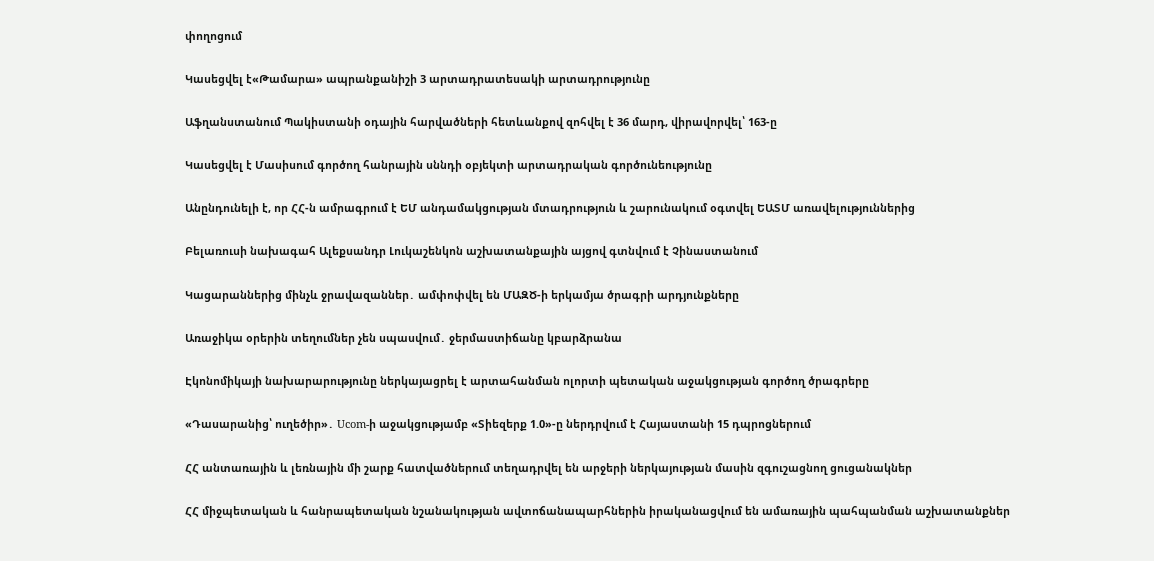փողոցում

Կասեցվել է«Թամարա» ապրանքանիշի 3 արտադրատեսակի արտադրությունը

Աֆղանստանում Պակիստանի օդային հարվածների հետևանքով զոհվել է 36 մարդ, վիրավորվել՝ 163-ը

Կասեցվել է Մասիսում գործող հանրային սննդի օբյեկտի արտադրական գործունեությունը

Անընդունելի է, որ ՀՀ-ն ամրագրում է ԵՄ անդամակցության մտադրություն և շարունակում օգտվել ԵԱՏՄ առավելություններից

Բելառուսի նախագահ Ալեքսանդր Լուկաշենկոն աշխատանքային այցով գտնվում է Չինաստանում

Կացարաններից մինչև ջրավազաններ․ ամփոփվել են ՄԱԶԾ-ի երկամյա ծրագրի արդյունքները

Առաջիկա օրերին տեղումներ չեն սպասվում․ ջերմաստիճանը կբարձրանա

Էկոնոմիկայի նախարարությունը ներկայացրել է արտահանման ոլորտի պետական աջակցության գործող ծրագրերը

«Դասարանից՝ ուղեծիր»․ Ucom-ի աջակցությամբ «Տիեզերք 1.0»-ը ներդրվում է Հայաստանի 15 դպրոցներում

ՀՀ անտառային և լեռնային մի շարք հատվածներում տեղադրվել են արջերի ներկայության մասին զգուշացնող ցուցանակներ

ՀՀ միջպետական և հանրապետական նշանակության ավտոճանապարհներին իրականացվում են ամառային պահպանման աշխատանքներ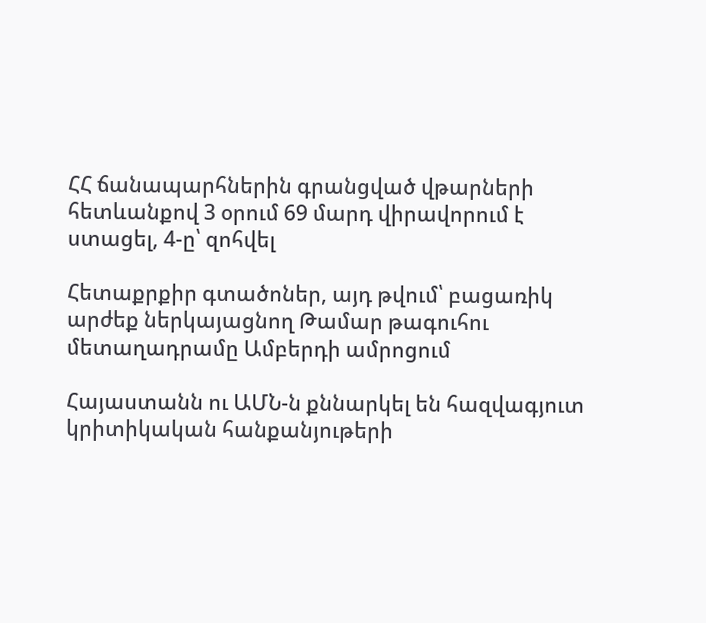ՀՀ ճանապարհներին գրանցված վթարների հետևանքով 3 օրում 69 մարդ վիրավորում է ստացել, 4-ը՝ զոհվել

Հետաքրքիր գտածոներ, այդ թվում՝ բացառիկ արժեք ներկայացնող Թամար թագուհու մետաղադրամը Ամբերդի ամրոցում

Հայաստանն ու ԱՄՆ-ն քննարկել են հազվագյուտ կրիտիկական հանքանյութերի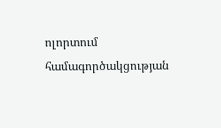ոլորտում համագործակցության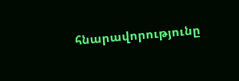հնարավորությունը